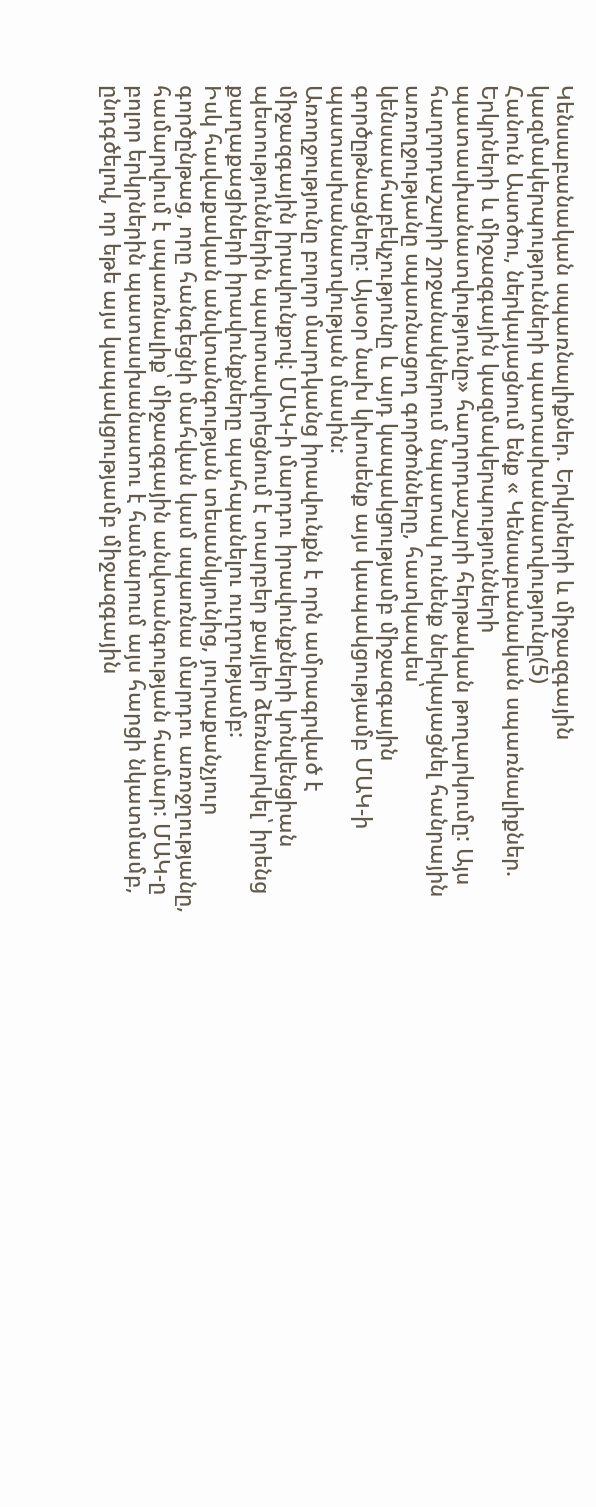Կենսաբանական սպառնալիքներ. Երկրների և միջազգային կազմակերպությունների պատասխանատվությունը(5)
Հանուն Աստծու, ներկայացնում ենք « Կենսաբանական սպառնալիքներ. Երկրների և միջազգային կազմակերպությունների պատասխանատվությունը» հաղորդաշարի հերթական թողարկումը: Այս հաղորդաշարի շրջանակներում նպատակ ունենք ներկայացնել հանրային առողջությանը սպառնացող գործոնները, հատկապես՝ կենսաահաբեկչությունը և այդ կապակցությամբ միջազգային գործըթնացները: Այսօր նախ կխոսենք այս կապակցությամբ ՄԱԿ-ի պատասխանատվության մասին:
Առողջությունը բոլոր մարդկանց իրավունքն է որն ամրագրված է միջազգային իրավունքով: ՄԱԿ-ի մարդու իրավունքների կոնվենցիան պետություններին պարտավորեցնում է տարբեր քայլեր ձեռնարկել՝ իրենց քաղաքացիների իրավունքները պահպանելու ուղղությամբ:
Իսկ հավաքական անվտանգության տեսանկյունից, յուրաքանչյուր գործընթաց, որը հանգեցնի մահվան կամ սպառնա մարդու առոջղությանը, համարվում է սպառնալիք՝ միջազգային անվտանգության համար: ՄԱԿ-ը բոլոր երկրներին պատասխանատու է համարում այս հարցի նկատմամբ, ընդգծելով, որ եթե այս կապակցությամբ միջազգային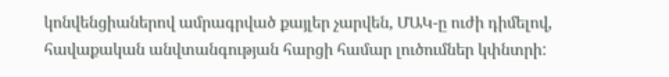կոնվենցիաներով ամրագրված քայլեր չարվեն, ՄԱԿ-ը ուժի դիմելով, հավաքական անվտանգության հարցի համար լուծումներ կփնտրի: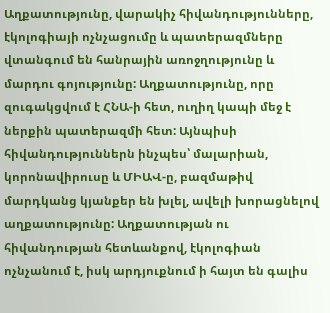Աղքատությունը, վարակիչ հիվանդությունները, էկոլոգիայի ոչնչացումը և պատերազմները վտանգում են հանրային առոջղությունը և մարդու գոյությունը: Աղքատությունը, որը զուգակցվում է ՀՆԱ-ի հետ, ուղիղ կապի մեջ է ներքին պատերազմի հետ: Այնպիսի հիվանդություններն ինչպես՝ մալարիան, կորոնավիրուսը և ՄԻԱՎ-ը, բազմաթիվ մարդկանց կյանքեր են խլել, ավելի խորացնելով աղքատությունը: Աղքատության ու հիվանդության հետևանքով, էկոլոգիան ոչնչանում է, իսկ արդյուքնում ի հայտ են գալիս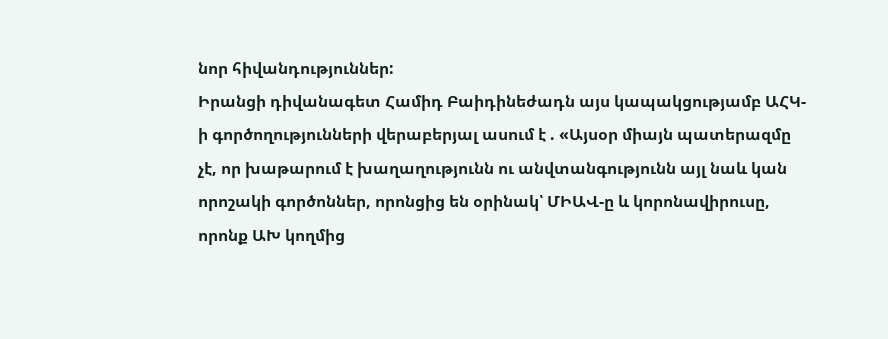նոր հիվանդություններ:
Իրանցի դիվանագետ Համիդ Բաիդինեժադն այս կապակցությամբ ԱՀԿ-ի գործողությունների վերաբերյալ ասում է . «Այսօր միայն պատերազմը չէ, որ խաթարում է խաղաղությունն ու անվտանգությունն այլ նաև կան որոշակի գործոններ, որոնցից են օրինակ՝ ՄԻԱՎ-ը և կորոնավիրուսը, որոնք ԱԽ կողմից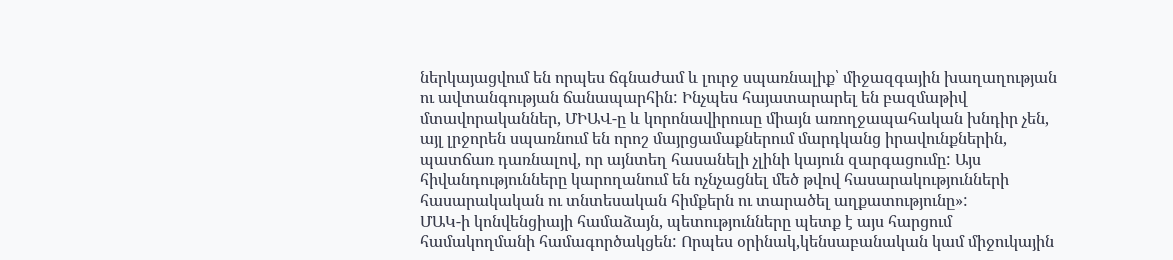ներկայացվում են որպես ճգնաժամ և լուրջ սպառնալիք՝ միջազգային խաղաղության ու ավտանգության ճանապարհին: Ինչպես հայատարարել են բազմաթիվ մտավորականներ, ՄԻԱՎ-ը և կորոնավիրուսը միայն առողջապահական խնդիր չեն, այլ լրջորեն սպառնում են որոշ մայրցամաքներում մարդկանց իրավունքներին, պատճառ դառնալով, որ այնտեղ հասանելի չլինի կայուն զարգացումը: Այս հիվանդությունները կարողանում են ոչնչացնել մեծ թվով հասարակությունների հասարակական ու տնտեսական հիմքերն ու տարածել աղքատությունը»:
ՄԱԿ-ի կոնվենցիայի համաձայն, պետությունները պետք է այս հարցում համակողմանի համագործակցեն: Որպես օրինակ,կենսաբանական կամ միջուկային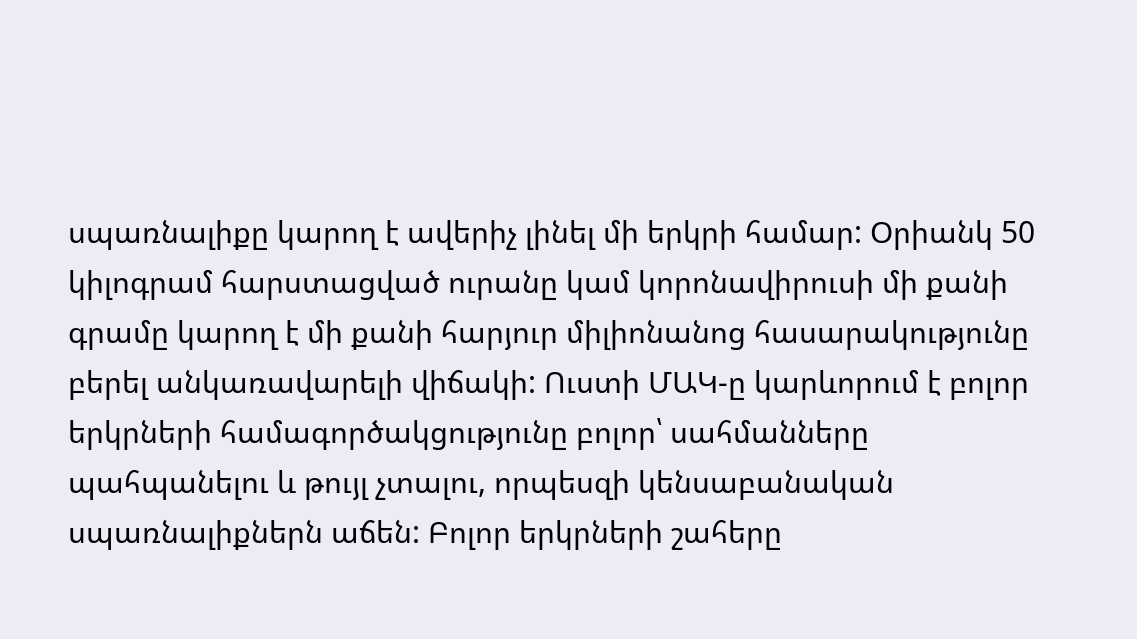սպառնալիքը կարող է ավերիչ լինել մի երկրի համար: Օրիանկ 50 կիլոգրամ հարստացված ուրանը կամ կորոնավիրուսի մի քանի գրամը կարող է մի քանի հարյուր միլիոնանոց հասարակությունը բերել անկառավարելի վիճակի: Ուստի ՄԱԿ-ը կարևորում է բոլոր երկրների համագործակցությունը բոլոր՝ սահմանները պահպանելու և թույլ չտալու, որպեսզի կենսաբանական սպառնալիքներն աճեն: Բոլոր երկրների շահերը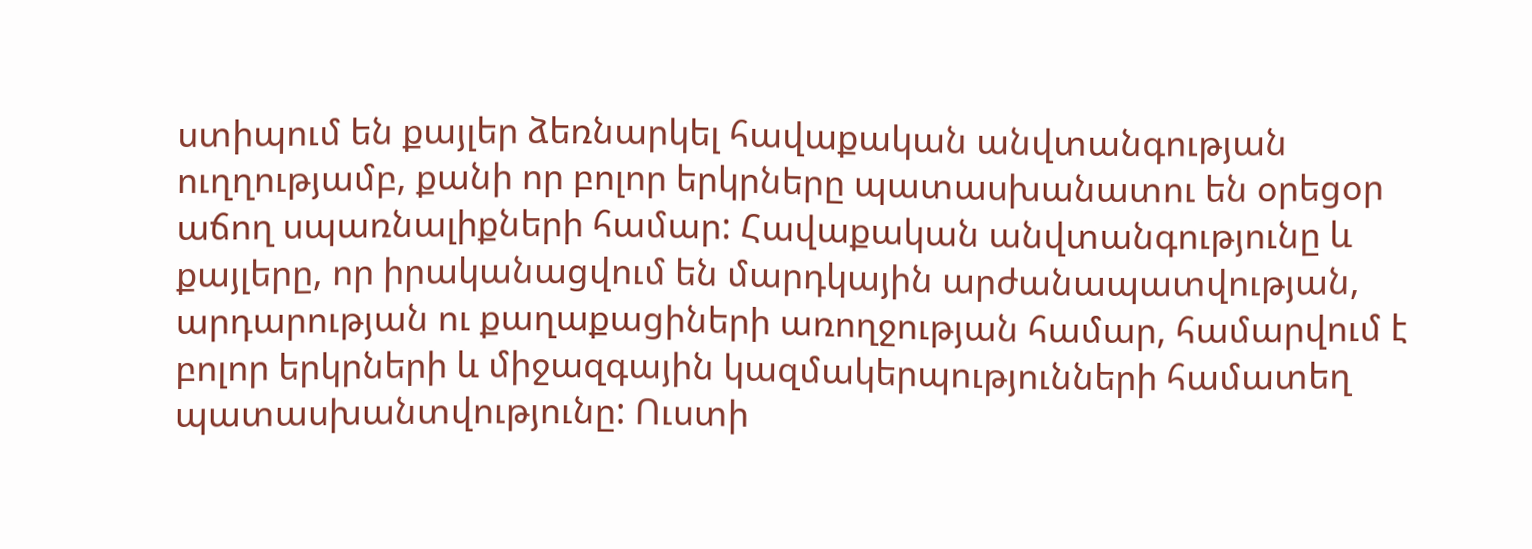ստիպում են քայլեր ձեռնարկել հավաքական անվտանգության ուղղությամբ, քանի որ բոլոր երկրները պատասխանատու են օրեցօր աճող սպառնալիքների համար: Հավաքական անվտանգությունը և քայլերը, որ իրականացվում են մարդկային արժանապատվության, արդարության ու քաղաքացիների առողջության համար, համարվում է բոլոր երկրների և միջազգային կազմակերպությունների համատեղ պատասխանտվությունը: Ուստի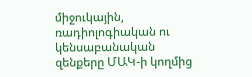միջուկային, ռադիոլոգիական ու կենսաբանական զենքերը ՄԱԿ-ի կողմից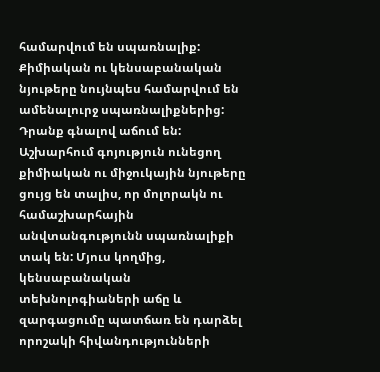համարվում են սպառնալիք:
Քիմիական ու կենսաբանական նյութերը նույնպես համարվում են ամենալուրջ սպառնալիքներից: Դրանք գնալով աճում են: Աշխարհում գոյություն ունեցող քիմիական ու միջուկային նյութերը ցույց են տալիս, որ մոլորակն ու համաշխարհային անվտանգությունն սպառնալիքի տակ են: Մյուս կողմից, կենսաբանական տեխնոլոգիաների աճը և զարգացումը պատճառ են դարձել որոշակի հիվանդությունների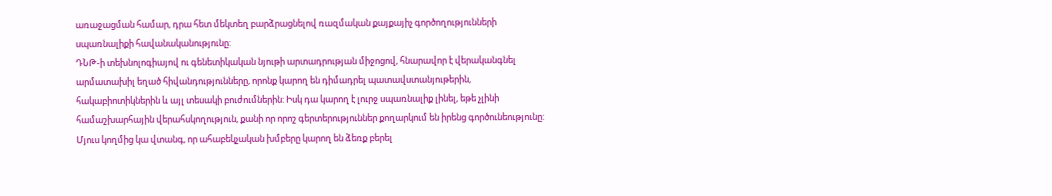առաջացման համար, դրա հետ մեկտեղ բարձրացնելով ռազմական քայքայիչ գործողությունների սպառնալիքի հավանականությունը:
ԴՆԹ-ի տեխնոլոգիայով ու գենետիկական նյութի արտադրության միջոցով, հնարավոր է վերականգնել արմատախիլ եղած հիվանդությունները, որոնք կարող են դիմադրել պատավստանյութերին, հակաբիոտիկներին և այլ տեսակի բուժումներին: Իսկ դա կարող է լուրջ սպառնալիք լինել, եթե չլինի համաշխարհային վերահսկողություն, քանի որ որոշ գերտերություններ քողարկում են իրենց գործունեությունը: Մյուս կողմից կա վտանգ, որ ահաբեկչական խմբերը կարող են ձեռք բերել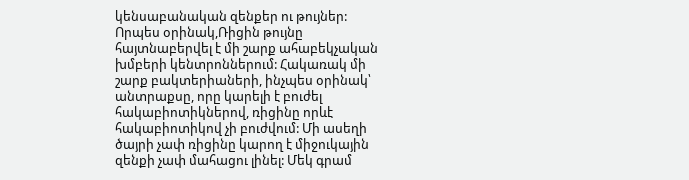կենսաբանական զենքեր ու թույներ: Որպես օրինակ,Ռիցին թույնը հայտնաբերվել է մի շարք ահաբեկչական խմբերի կենտրոններում: Հակառակ մի շարք բակտերիաների, ինչպես օրինակ՝ անտրաքսը, որը կարելի է բուժել հակաբիոտիկներով, ռիցինը որևէ հակաբիոտիկով չի բուժվում: Մի ասեղի ծայրի չափ ռիցինը կարող է միջուկային զենքի չափ մահացու լինել: Մեկ գրամ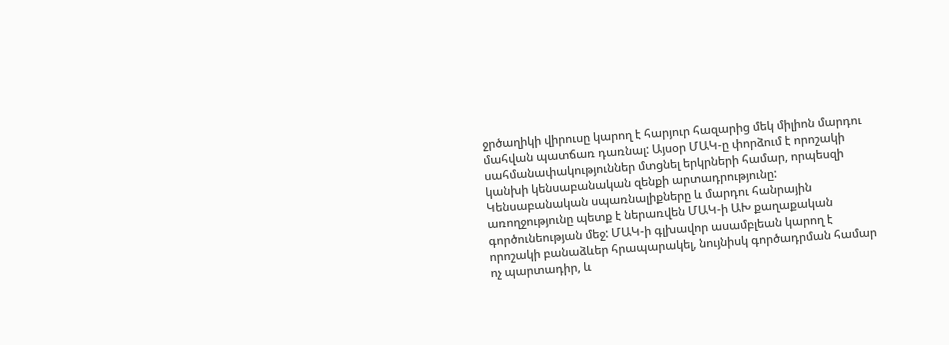ջրծաղիկի վիրուսը կարող է հարյուր հազարից մեկ միլիոն մարդու մահվան պատճառ դառնալ: Այսօր ՄԱԿ-ը փորձում է որոշակի սահմանափակություններ մտցնել երկրների համար, որպեսզի կանխի կենսաբանական զենքի արտադրությունը: Կենսաբանական սպառնալիքները և մարդու հանրային առողջությունը պետք է ներառվեն ՄԱԿ-ի ԱԽ քաղաքական գործունեության մեջ: ՄԱԿ-ի գլխավոր ասամբլեան կարող է որոշակի բանաձևեր հրապարակել, նույնիսկ գործադրման համար ոչ պարտադիր, և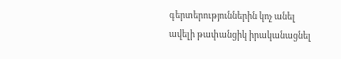գերտերություններին կոչ անել ավելի թափանցիկ իրականացնել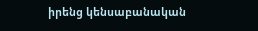իրենց կենսաբանական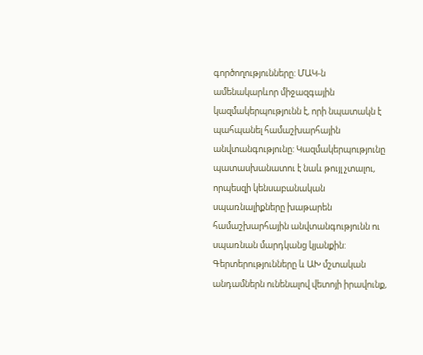գործողությունները: ՄԱԿ-ն ամենակարևոր միջազգային կազմակերպությունն է, որի նպատակն է պահպանել համաշխարհային անվտանգությունը: Կազմակերպությունը պատասխանատու է նաև թույլ չտալու, որպեսզի կենսաբանական սպառնալիքները խաթարեն համաշխարհային անվտանգությունն ու սպառնան մարդկանց կյանքին: Գերտերությունները և ԱԽ մշտական անդամներն ունենալով վետոյի իրավունք,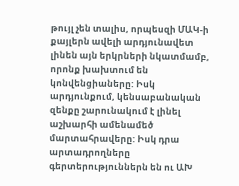թույլ չեն տալիս, որպեսզի ՄԱԿ-ի քայլերն ավելի արդյունավետ լինեն այն երկրների նկատմամբ, որոնք խախտում են կոնվենցիաները: Իսկ արդյունքում, կենսաբանական զենքը շարունակում է լինել աշխարհի ամենամեծ մարտահրավերը: Իսկ դրա արտադրողները գերտերություններն են ու ԱԽ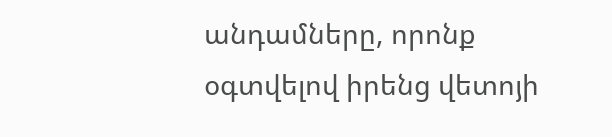անդամները, որոնք օգտվելով իրենց վետոյի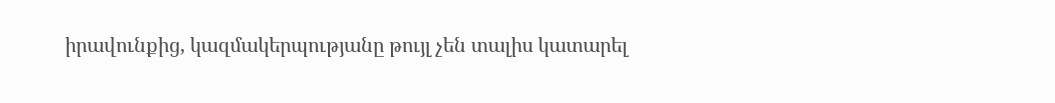իրավունքից, կազմակերպությանը թույլ չեն տալիս կատարել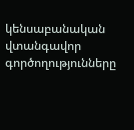կենսաբանական վտանգավոր գործողությունները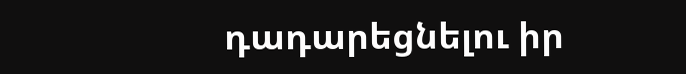դադարեցնելու իր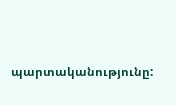պարտականությունը: